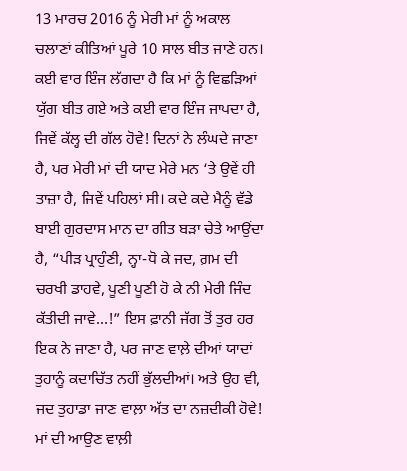13 ਮਾਰਚ 2016 ਨੂੰ ਮੇਰੀ ਮਾਂ ਨੂੰ ਅਕਾਲ ਚਲਾਣਾਂ ਕੀਤਿਆਂ ਪੂਰੇ 10 ਸਾਲ ਬੀਤ ਜਾਣੇ ਹਨ। ਕਈ ਵਾਰ ਇੰਜ ਲੱਗਦਾ ਹੈ ਕਿ ਮਾਂ ਨੂੰ ਵਿਛੜਿਆਂ ਯੁੱਗ ਬੀਤ ਗਏ ਅਤੇ ਕਈ ਵਾਰ ਇੰਜ ਜਾਪਦਾ ਹੈ, ਜਿਵੇਂ ਕੱਲ੍ਹ ਦੀ ਗੱਲ ਹੋਵੇ! ਦਿਨਾਂ ਨੇ ਲੰਘਦੇ ਜਾਣਾ ਹੈ, ਪਰ ਮੇਰੀ ਮਾਂ ਦੀ ਯਾਦ ਮੇਰੇ ਮਨ ‘ਤੇ ਉਵੇਂ ਹੀ ਤਾਜ਼ਾ ਹੈ, ਜਿਵੇਂ ਪਹਿਲਾਂ ਸੀ। ਕਦੇ ਕਦੇ ਮੈਨੂੰ ਵੱਡੇ ਬਾਈ ਗੁਰਦਾਸ ਮਾਨ ਦਾ ਗੀਤ ਬੜਾ ਚੇਤੇ ਆਉਂਦਾ ਹੈ, “ਪੀੜ ਪ੍ਰਾਹੁੰਣੀ, ਨ੍ਹਾ-ਧੋ ਕੇ ਜਦ, ਗ਼ਮ ਦੀ ਚਰਖੀ ਡਾਹਵੇ, ਪੂਣੀ ਪੂਣੀ ਹੋ ਕੇ ਨੀ ਮੇਰੀ ਜਿੰਦ ਕੱਤੀਦੀ ਜਾਵੇ…!” ਇਸ ਫ਼ਾਨੀ ਜੱਗ ਤੋਂ ਤੁਰ ਹਰ ਇਕ ਨੇ ਜਾਣਾ ਹੈ, ਪਰ ਜਾਣ ਵਾਲ਼ੇ ਦੀਆਂ ਯਾਦਾਂ ਤੁਹਾਨੂੰ ਕਦਾਚਿੱਤ ਨਹੀਂ ਭੁੱਲਦੀਆਂ। ਅਤੇ ਉਹ ਵੀ, ਜਦ ਤੁਹਾਡਾ ਜਾਣ ਵਾਲ਼ਾ ਅੱਤ ਦਾ ਨਜ਼ਦੀਕੀ ਹੋਵੇ! ਮਾਂ ਦੀ ਆਉਣ ਵਾਲ਼ੀ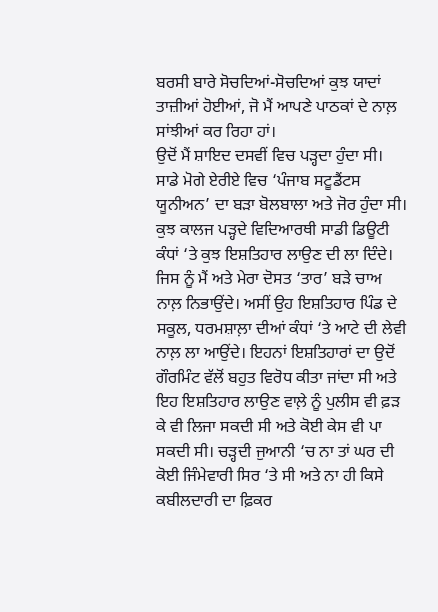ਬਰਸੀ ਬਾਰੇ ਸੋਚਦਿਆਂ-ਸੋਚਦਿਆਂ ਕੁਝ ਯਾਦਾਂ ਤਾਜ਼ੀਆਂ ਹੋਈਆਂ, ਜੋ ਮੈਂ ਆਪਣੇ ਪਾਠਕਾਂ ਦੇ ਨਾਲ਼ ਸਾਂਝੀਆਂ ਕਰ ਰਿਹਾ ਹਾਂ।
ਉਦੋਂ ਮੈਂ ਸ਼ਾਇਦ ਦਸਵੀਂ ਵਿਚ ਪੜ੍ਹਦਾ ਹੁੰਦਾ ਸੀ। ਸਾਡੇ ਮੋਗੇ ਏਰੀਏ ਵਿਚ ‘ਪੰਜਾਬ ਸਟੂਡੈਂਟਸ ਯੂਨੀਅਨ’ ਦਾ ਬੜਾ ਬੋਲਬਾਲਾ ਅਤੇ ਜੋਰ ਹੁੰਦਾ ਸੀ। ਕੁਝ ਕਾਲਜ ਪੜ੍ਹਦੇ ਵਿਦਿਆਰਥੀ ਸਾਡੀ ਡਿਊਟੀ ਕੰਧਾਂ ‘ਤੇ ਕੁਝ ਇਸ਼ਤਿਹਾਰ ਲਾਉਣ ਦੀ ਲਾ ਦਿੰਦੇ। ਜਿਸ ਨੂੰ ਮੈਂ ਅਤੇ ਮੇਰਾ ਦੋਸਤ ‘ਤਾਰ’ ਬੜੇ ਚਾਅ ਨਾਲ਼ ਨਿਭਾਉਂਦੇ। ਅਸੀਂ ਉਹ ਇਸ਼ਤਿਹਾਰ ਪਿੰਡ ਦੇ ਸਕੂਲ, ਧਰਮਸ਼ਾਲ਼ਾ ਦੀਆਂ ਕੰਧਾਂ ‘ਤੇ ਆਟੇ ਦੀ ਲੇਵੀ ਨਾਲ਼ ਲਾ ਆਉਂਦੇ। ਇਹਨਾਂ ਇਸ਼ਤਿਹਾਰਾਂ ਦਾ ਉਦੋਂ ਗੌਰਮਿੰਟ ਵੱਲੋਂ ਬਹੁਤ ਵਿਰੋਧ ਕੀਤਾ ਜਾਂਦਾ ਸੀ ਅਤੇ ਇਹ ਇਸ਼ਤਿਹਾਰ ਲਾਉਣ ਵਾਲ਼ੇ ਨੂੰ ਪੁਲੀਸ ਵੀ ਫ਼ੜ ਕੇ ਵੀ ਲਿਜਾ ਸਕਦੀ ਸੀ ਅਤੇ ਕੋਈ ਕੇਸ ਵੀ ਪਾ ਸਕਦੀ ਸੀ। ਚੜ੍ਹਦੀ ਜੁਆਨੀ ‘ਚ ਨਾ ਤਾਂ ਘਰ ਦੀ ਕੋਈ ਜਿੰਮੇਵਾਰੀ ਸਿਰ ‘ਤੇ ਸੀ ਅਤੇ ਨਾ ਹੀ ਕਿਸੇ ਕਬੀਲਦਾਰੀ ਦਾ ਫ਼ਿਕਰ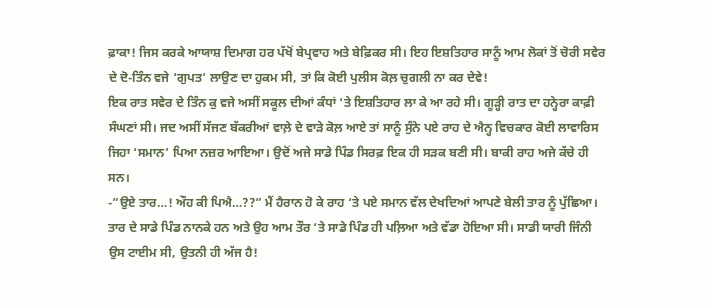ਫ਼ਾਕਾ! ਜਿਸ ਕਰਕੇ ਆਯਾਸ਼ ਦਿਮਾਗ ਹਰ ਪੱਖੋਂ ਬੇਪ੍ਰਵਾਹ ਅਤੇ ਬੇਫ਼ਿਕਰ ਸੀ। ਇਹ ਇਸ਼ਤਿਹਾਰ ਸਾਨੂੰ ਆਮ ਲੋਕਾਂ ਤੋਂ ਚੋਰੀ ਸਵੇਰ ਦੇ ਦੋ-ਤਿੰਨ ਵਜੇ ‘ਗੁਪਤ’ ਲਾਉਣ ਦਾ ਹੁਕਮ ਸੀ, ਤਾਂ ਕਿ ਕੋਈ ਪੁਲੀਸ ਕੋਲ਼ ਚੁਗਲੀ ਨਾ ਕਰ ਦੇਵੇ!
ਇਕ ਰਾਤ ਸਵੇਰ ਦੇ ਤਿੰਨ ਕੁ ਵਜੇ ਅਸੀਂ ਸਕੂਲ ਦੀਆਂ ਕੰਧਾਂ ‘ਤੇ ਇਸ਼ਤਿਹਾਰ ਲਾ ਕੇ ਆ ਰਹੇ ਸੀ। ਗੂੜ੍ਹੀ ਰਾਤ ਦਾ ਹਨ੍ਹੇਰਾ ਕਾਫ਼ੀ ਸੰਘਣਾਂ ਸੀ। ਜਦ ਅਸੀਂ ਸੱਜਣ ਬੱਕਰੀਆਂ ਵਾਲ਼ੇ ਦੇ ਵਾੜੇ ਕੋਲ਼ ਆਏ ਤਾਂ ਸਾਨੂੰ ਸੁੰਨੇ ਪਏ ਰਾਹ ਦੇ ਐਨ੍ਹ ਵਿਚਕਾਰ ਕੋਈ ਲਾਵਾਰਿਸ ਜਿਹਾ ‘ਸਮਾਨ’ ਪਿਆ ਨਜ਼ਰ ਆਇਆ। ਉਦੋਂ ਅਜੇ ਸਾਡੇ ਪਿੰਡ ਸਿਰਫ਼ ਇਕ ਹੀ ਸੜਕ ਬਣੀ ਸੀ। ਬਾਕੀ ਰਾਹ ਅਜੇ ਕੱਚੇ ਹੀ ਸਨ।
-”ਉਏ ਤਾਰ…! ਔਹ ਕੀ ਪਿਐ…??” ਮੈਂ ਹੈਰਾਨ ਹੋ ਕੇ ਰਾਹ ‘ਤੇ ਪਏ ਸਮਾਨ ਵੱਲ ਦੇਖਦਿਆਂ ਆਪਣੇ ਬੇਲੀ ਤਾਰ ਨੂੰ ਪੁੱਛਿਆ। ਤਾਰ ਦੇ ਸਾਡੇ ਪਿੰਡ ਨਾਨਕੇ ਹਨ ਅਤੇ ਉਹ ਆਮ ਤੌਰ ‘ਤੇ ਸਾਡੇ ਪਿੰਡ ਹੀ ਪਲ਼ਿਆ ਅਤੇ ਵੱਡਾ ਹੋਇਆ ਸੀ। ਸਾਡੀ ਯਾਰੀ ਜਿੰਨੀ ਉਸ ਟਾਈਮ ਸੀ, ਉਤਨੀ ਹੀ ਅੱਜ ਹੈ!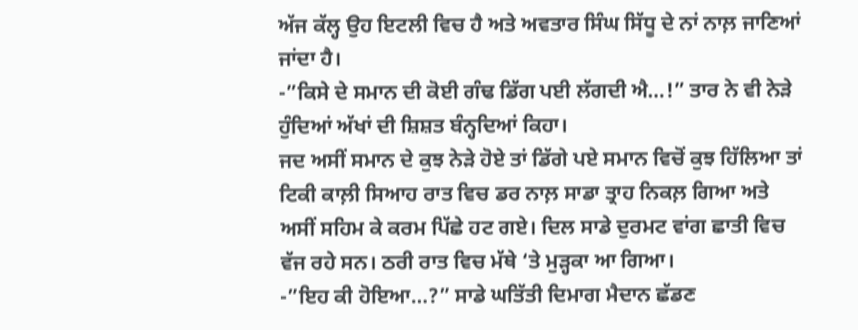ਅੱਜ ਕੱਲ੍ਹ ਉਹ ਇਟਲੀ ਵਿਚ ਹੈ ਅਤੇ ਅਵਤਾਰ ਸਿੰਘ ਸਿੱਧੂ ਦੇ ਨਾਂ ਨਾਲ਼ ਜਾਣਿਆਂ ਜਾਂਦਾ ਹੈ।
-”ਕਿਸੇ ਦੇ ਸਮਾਨ ਦੀ ਕੋਈ ਗੰਢ ਡਿੱਗ ਪਈ ਲੱਗਦੀ ਐ…!” ਤਾਰ ਨੇ ਵੀ ਨੇੜੇ ਹੁੰਦਿਆਂ ਅੱਖਾਂ ਦੀ ਸ਼ਿਸ਼ਤ ਬੰਨ੍ਹਦਿਆਂ ਕਿਹਾ।
ਜਦ ਅਸੀਂ ਸਮਾਨ ਦੇ ਕੁਝ ਨੇੜੇ ਹੋਏ ਤਾਂ ਡਿੱਗੇ ਪਏ ਸਮਾਨ ਵਿਚੋਂ ਕੁਝ ਹਿੱਲਿਆ ਤਾਂ ਟਿਕੀ ਕਾਲ਼ੀ ਸਿਆਹ ਰਾਤ ਵਿਚ ਡਰ ਨਾਲ਼ ਸਾਡਾ ਤ੍ਰਾਹ ਨਿਕਲ਼ ਗਿਆ ਅਤੇ ਅਸੀਂ ਸਹਿਮ ਕੇ ਕਰਮ ਪਿੱਛੇ ਹਟ ਗਏ। ਦਿਲ ਸਾਡੇ ਦੁਰਮਟ ਵਾਂਗ ਛਾਤੀ ਵਿਚ ਵੱਜ ਰਹੇ ਸਨ। ਠਰੀ ਰਾਤ ਵਿਚ ਮੱਥੇ ‘ਤੇ ਮੁੜ੍ਹਕਾ ਆ ਗਿਆ।
-”ਇਹ ਕੀ ਹੋਇਆ…?” ਸਾਡੇ ਘਤਿੱਤੀ ਦਿਮਾਗ ਮੈਦਾਨ ਛੱਡਣ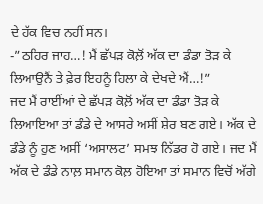ਦੇ ਹੱਕ ਵਿਚ ਨਹੀਂ ਸਨ।
-”ਠਹਿਰ ਜਾਹ…! ਮੈਂ ਛੱਪੜ ਕੋਲ਼ੋਂ ਅੱਕ ਦਾ ਡੰਡਾ ਤੋੜ ਕੇ ਲਿਆਉਨੈਂ ਤੇ ਫ਼ੇਰ ਇਹਨੂੰ ਹਿਲਾ ਕੇ ਦੇਖਦੇ ਐਂ…!”
ਜਦ ਮੈਂ ਰਾਈਂਆਂ ਦੇ ਛੱਪੜ ਕੋਲ਼ੋਂ ਅੱਕ ਦਾ ਡੰਡਾ ਤੋੜ ਕੇ ਲਿਆਇਆ ਤਾਂ ਡੰਡੇ ਦੇ ਆਸਰੇ ਅਸੀਂ ਸ਼ੇਰ ਬਣ ਗਏ। ਅੱਕ ਦੇ ਡੰਡੇ ਨੂੰ ਹੁਣ ਅਸੀਂ ‘ਅਸਾਲਟ’ ਸਮਝ ਨਿੱਡਰ ਹੋ ਗਏ। ਜਦ ਮੈਂ ਅੱਕ ਦੇ ਡੰਡੇ ਨਾਲ਼ ਸਮਾਨ ਕੋਲ਼ ਹੋਇਆ ਤਾਂ ਸਮਾਨ ਵਿਚੋਂ ਅੱਗੇ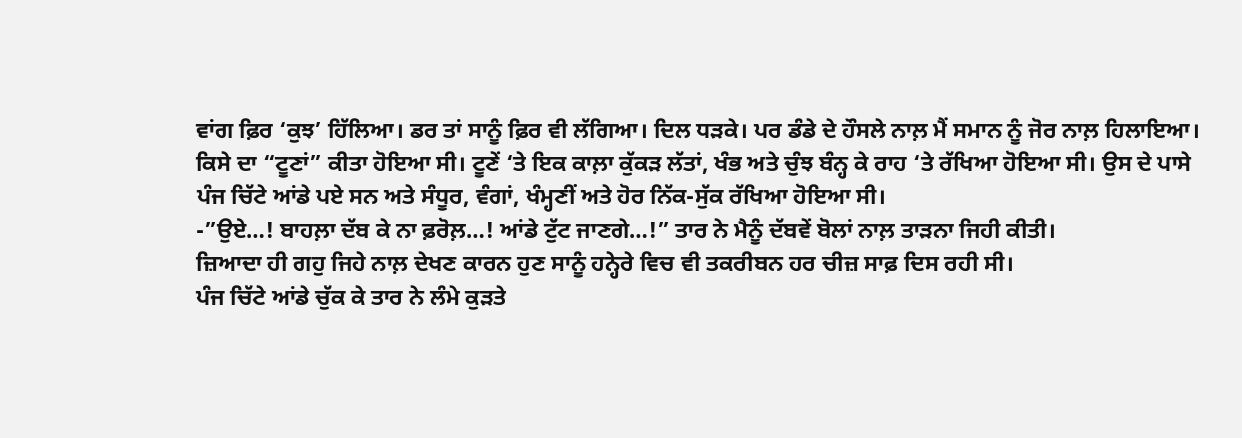ਵਾਂਗ ਫ਼ਿਰ ‘ਕੁਝ’ ਹਿੱਲਿਆ। ਡਰ ਤਾਂ ਸਾਨੂੰ ਫ਼ਿਰ ਵੀ ਲੱਗਿਆ। ਦਿਲ ਧੜਕੇ। ਪਰ ਡੰਡੇ ਦੇ ਹੌਸਲੇ ਨਾਲ਼ ਮੈਂ ਸਮਾਨ ਨੂੰ ਜੋਰ ਨਾਲ਼ ਹਿਲਾਇਆ। ਕਿਸੇ ਦਾ “ਟੂਣਾਂ” ਕੀਤਾ ਹੋਇਆ ਸੀ। ਟੂਣੇਂ ‘ਤੇ ਇਕ ਕਾਲ਼ਾ ਕੁੱਕੜ ਲੱਤਾਂ, ਖੰਭ ਅਤੇ ਚੁੰਝ ਬੰਨ੍ਹ ਕੇ ਰਾਹ ‘ਤੇ ਰੱਖਿਆ ਹੋਇਆ ਸੀ। ਉਸ ਦੇ ਪਾਸੇ ਪੰਜ ਚਿੱਟੇ ਆਂਡੇ ਪਏ ਸਨ ਅਤੇ ਸੰਧੂਰ, ਵੰਗਾਂ, ਖੰਮ੍ਹਣੀਂ ਅਤੇ ਹੋਰ ਨਿੱਕ-ਸੁੱਕ ਰੱਖਿਆ ਹੋਇਆ ਸੀ।
-”ਉਏ…! ਬਾਹਲ਼ਾ ਦੱਬ ਕੇ ਨਾ ਫ਼ਰੋਲ਼…! ਆਂਡੇ ਟੁੱਟ ਜਾਣਗੇ…!” ਤਾਰ ਨੇ ਮੈਨੂੰ ਦੱਬਵੇਂ ਬੋਲਾਂ ਨਾਲ਼ ਤਾੜਨਾ ਜਿਹੀ ਕੀਤੀ।
ਜ਼ਿਆਦਾ ਹੀ ਗਹੁ ਜਿਹੇ ਨਾਲ਼ ਦੇਖਣ ਕਾਰਨ ਹੁਣ ਸਾਨੂੰ ਹਨ੍ਹੇਰੇ ਵਿਚ ਵੀ ਤਕਰੀਬਨ ਹਰ ਚੀਜ਼ ਸਾਫ਼ ਦਿਸ ਰਹੀ ਸੀ।
ਪੰਜ ਚਿੱਟੇ ਆਂਡੇ ਚੁੱਕ ਕੇ ਤਾਰ ਨੇ ਲੰਮੇ ਕੁੜਤੇ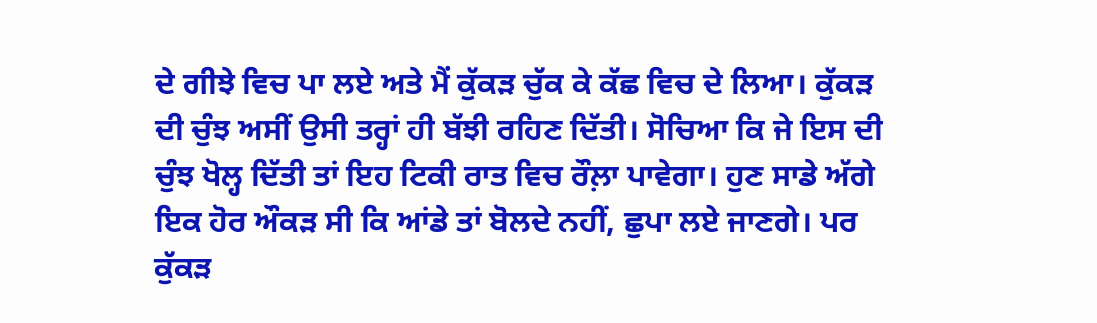ਦੇ ਗੀਝੇ ਵਿਚ ਪਾ ਲਏ ਅਤੇ ਮੈਂ ਕੁੱਕੜ ਚੁੱਕ ਕੇ ਕੱਛ ਵਿਚ ਦੇ ਲਿਆ। ਕੁੱਕੜ ਦੀ ਚੁੰਝ ਅਸੀਂ ਉਸੀ ਤਰ੍ਹਾਂ ਹੀ ਬੱਝੀ ਰਹਿਣ ਦਿੱਤੀ। ਸੋਚਿਆ ਕਿ ਜੇ ਇਸ ਦੀ ਚੁੰਝ ਖੋਲ੍ਹ ਦਿੱਤੀ ਤਾਂ ਇਹ ਟਿਕੀ ਰਾਤ ਵਿਚ ਰੌਲ਼ਾ ਪਾਵੇਗਾ। ਹੁਣ ਸਾਡੇ ਅੱਗੇ ਇਕ ਹੋਰ ਔਕੜ ਸੀ ਕਿ ਆਂਡੇ ਤਾਂ ਬੋਲਦੇ ਨਹੀਂ, ਛੁਪਾ ਲਏ ਜਾਣਗੇ। ਪਰ ਕੁੱਕੜ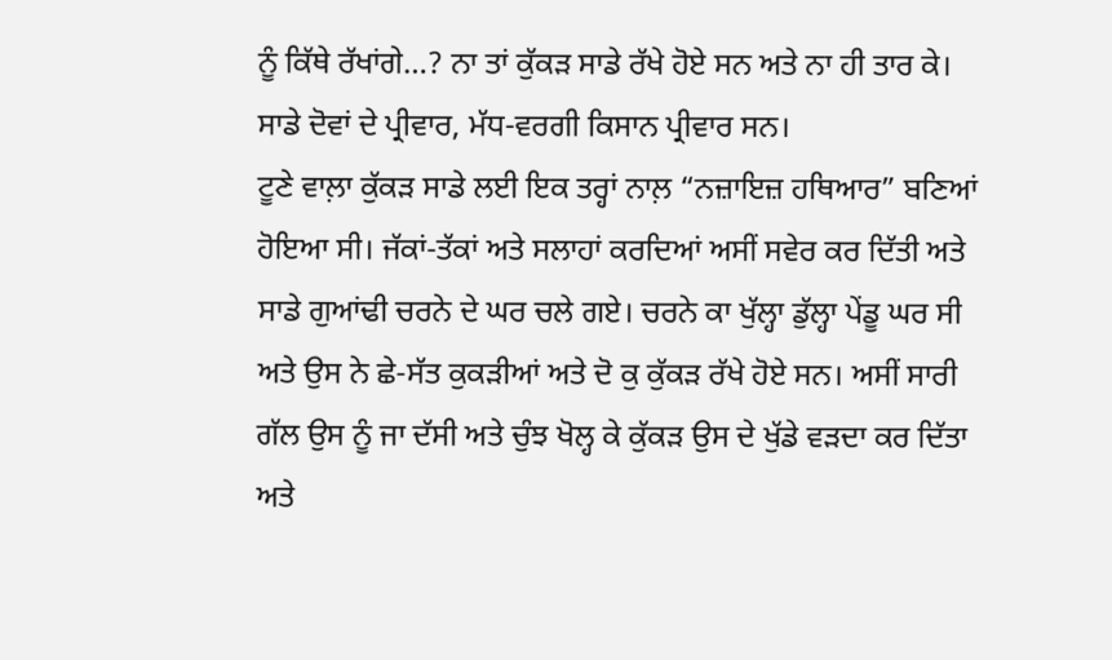ਨੂੰ ਕਿੱਥੇ ਰੱਖਾਂਗੇ…? ਨਾ ਤਾਂ ਕੁੱਕੜ ਸਾਡੇ ਰੱਖੇ ਹੋਏ ਸਨ ਅਤੇ ਨਾ ਹੀ ਤਾਰ ਕੇ। ਸਾਡੇ ਦੋਵਾਂ ਦੇ ਪ੍ਰੀਵਾਰ, ਮੱਧ-ਵਰਗੀ ਕਿਸਾਨ ਪ੍ਰੀਵਾਰ ਸਨ।
ਟੂਣੇ ਵਾਲ਼ਾ ਕੁੱਕੜ ਸਾਡੇ ਲਈ ਇਕ ਤਰ੍ਹਾਂ ਨਾਲ਼ “ਨਜ਼ਾਇਜ਼ ਹਥਿਆਰ” ਬਣਿਆਂ ਹੋਇਆ ਸੀ। ਜੱਕਾਂ-ਤੱਕਾਂ ਅਤੇ ਸਲਾਹਾਂ ਕਰਦਿਆਂ ਅਸੀਂ ਸਵੇਰ ਕਰ ਦਿੱਤੀ ਅਤੇ ਸਾਡੇ ਗੁਆਂਢੀ ਚਰਨੇ ਦੇ ਘਰ ਚਲੇ ਗਏ। ਚਰਨੇ ਕਾ ਖੁੱਲ੍ਹਾ ਡੁੱਲ੍ਹਾ ਪੇਂਡੂ ਘਰ ਸੀ ਅਤੇ ਉਸ ਨੇ ਛੇ-ਸੱਤ ਕੁਕੜੀਆਂ ਅਤੇ ਦੋ ਕੁ ਕੁੱਕੜ ਰੱਖੇ ਹੋਏ ਸਨ। ਅਸੀਂ ਸਾਰੀ ਗੱਲ ਉਸ ਨੂੰ ਜਾ ਦੱਸੀ ਅਤੇ ਚੁੰਝ ਖੋਲ੍ਹ ਕੇ ਕੁੱਕੜ ਉਸ ਦੇ ਖੁੱਡੇ ਵੜਦਾ ਕਰ ਦਿੱਤਾ ਅਤੇ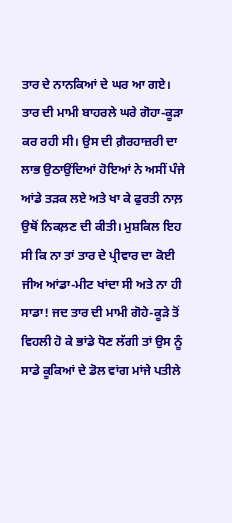ਤਾਰ ਦੇ ਨਾਨਕਿਆਂ ਦੇ ਘਰ ਆ ਗਏ।
ਤਾਰ ਦੀ ਮਾਮੀ ਬਾਹਰਲੇ ਘਰੇ ਗੋਹਾ-ਕੂੜਾ ਕਰ ਰਹੀ ਸੀ। ਉਸ ਦੀ ਗ਼ੈਰਹਾਜ਼ਰੀ ਦਾ ਲਾਭ ਉਠਾਉਂਦਿਆਂ ਹੋਇਆਂ ਨੇ ਅਸੀਂ ਪੰਜੇ ਆਂਡੇ ਤੜਕ ਲਏ ਅਤੇ ਖਾ ਕੇ ਫੁਰਤੀ ਨਾਲ਼ ਉਥੋਂ ਨਿਕਲ਼ਣ ਦੀ ਕੀਤੀ। ਮੁਸ਼ਕਿਲ ਇਹ ਸੀ ਕਿ ਨਾ ਤਾਂ ਤਾਰ ਦੇ ਪ੍ਰੀਵਾਰ ਦਾ ਕੋਈ ਜੀਅ ਆਂਡਾ-ਮੀਟ ਖਾਂਦਾ ਸੀ ਅਤੇ ਨਾ ਹੀ ਸਾਡਾ! ਜਦ ਤਾਰ ਦੀ ਮਾਮੀ ਗੋਹੇ-ਕੂੜੇ ਤੋਂ ਵਿਹਲੀ ਹੋ ਕੇ ਭਾਂਡੇ ਧੋਣ ਲੱਗੀ ਤਾਂ ਉਸ ਨੂੰ ਸਾਡੇ ਕੂਕਿਆਂ ਦੇ ਡੋਲ ਵਾਂਗ ਮਾਂਜੇ ਪਤੀਲੇ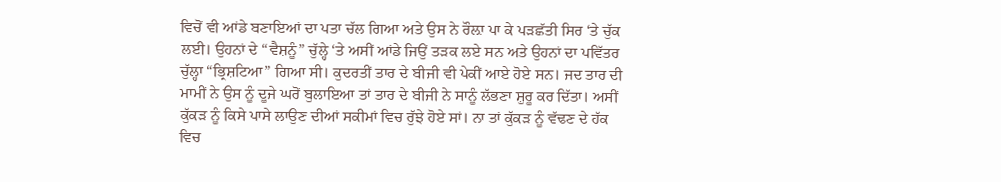ਵਿਚੋਂ ਵੀ ਆਂਡੇ ਬਣਾਇਆਂ ਦਾ ਪਤਾ ਚੱਲ ਗਿਆ ਅਤੇ ਉਸ ਨੇ ਰੌਲ਼ਾ ਪਾ ਕੇ ਪੜਛੱਤੀ ਸਿਰ ‘ਤੇ ਚੁੱਕ ਲਈ। ਉਹਨਾਂ ਦੇ “ਵੈਸ਼ਨੂੰ” ਚੁੱਲ੍ਹੇ ‘ਤੇ ਅਸੀਂ ਆਂਡੇ ਜਿਉਂ ਤੜਕ ਲਏ ਸਨ ਅਤੇ ਉਹਨਾਂ ਦਾ ਪਵਿੱਤਰ ਚੁੱਲ੍ਹਾ “ਭ੍ਰਿਸ਼ਟਿਆ” ਗਿਆ ਸੀ। ਕੁਦਰਤੀਂ ਤਾਰ ਦੇ ਬੀਜੀ ਵੀ ਪੇਕੀਂ ਆਏ ਹੋਏ ਸਨ। ਜਦ ਤਾਰ ਦੀ ਮਾਮੀਂ ਨੇ ਉਸ ਨੂੰ ਦੂਜੇ ਘਰੋਂ ਬੁਲਾਇਆ ਤਾਂ ਤਾਰ ਦੇ ਬੀਜੀ ਨੇ ਸਾਨੂੰ ਲੱਭਣਾ ਸ਼ੁਰੂ ਕਰ ਦਿੱਤਾ। ਅਸੀਂ ਕੁੱਕੜ ਨੂੰ ਕਿਸੇ ਪਾਸੇ ਲਾਉਣ ਦੀਆਂ ਸਕੀਮਾਂ ਵਿਚ ਰੁੱਝੇ ਹੋਏ ਸਾਂ। ਨਾ ਤਾਂ ਕੁੱਕੜ ਨੂੰ ਵੱਢਣ ਦੇ ਹੱਕ ਵਿਚ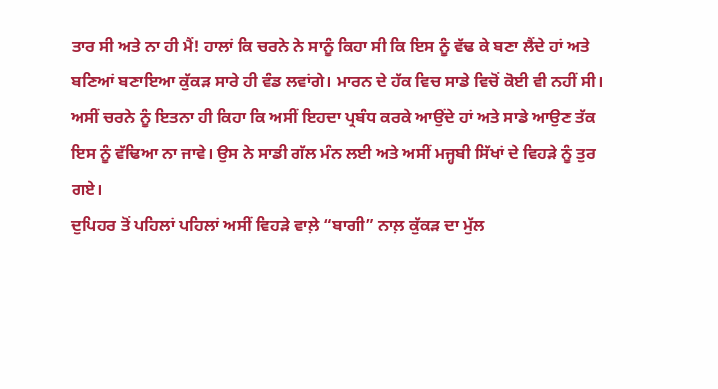ਤਾਰ ਸੀ ਅਤੇ ਨਾ ਹੀ ਮੈਂ! ਹਾਲਾਂ ਕਿ ਚਰਨੇ ਨੇ ਸਾਨੂੰ ਕਿਹਾ ਸੀ ਕਿ ਇਸ ਨੂੰ ਵੱਢ ਕੇ ਬਣਾ ਲੈਂਦੇ ਹਾਂ ਅਤੇ ਬਣਿਆਂ ਬਣਾਇਆ ਕੁੱਕੜ ਸਾਰੇ ਹੀ ਵੰਡ ਲਵਾਂਗੇ। ਮਾਰਨ ਦੇ ਹੱਕ ਵਿਚ ਸਾਡੇ ਵਿਚੋਂ ਕੋਈ ਵੀ ਨਹੀਂ ਸੀ। ਅਸੀਂ ਚਰਨੇ ਨੂੰ ਇਤਨਾ ਹੀ ਕਿਹਾ ਕਿ ਅਸੀਂ ਇਹਦਾ ਪ੍ਰਬੰਧ ਕਰਕੇ ਆਉਂਦੇ ਹਾਂ ਅਤੇ ਸਾਡੇ ਆਉਣ ਤੱਕ ਇਸ ਨੂੰ ਵੱਢਿਆ ਨਾ ਜਾਵੇ। ਉਸ ਨੇ ਸਾਡੀ ਗੱਲ ਮੰਨ ਲਈ ਅਤੇ ਅਸੀਂ ਮਜ੍ਹਬੀ ਸਿੱਖਾਂ ਦੇ ਵਿਹੜੇ ਨੂੰ ਤੁਰ ਗਏ।
ਦੁਪਿਹਰ ਤੋਂ ਪਹਿਲਾਂ ਪਹਿਲਾਂ ਅਸੀਂ ਵਿਹੜੇ ਵਾਲ਼ੇ “ਬਾਗੀ” ਨਾਲ਼ ਕੁੱਕੜ ਦਾ ਮੁੱਲ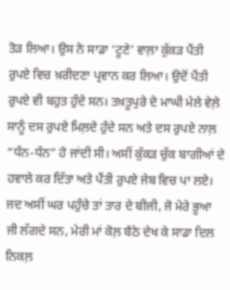ਤੋੜ ਲਿਆ। ਉਸ ਨੇ ਸਾਡਾ ‘ਟੂਣੇ’ ਵਾਲ਼ਾ ਕੁੱਕੜ ਪੈਂਤੀ ਰੁਪਏ ਵਿਚ ਖ਼ਰੀਦਣਾ ਪ੍ਰਵਾਨ ਕਰ ਲਿਆ। ਉਦੋਂ ਪੈਂਤੀ ਰੁਪਏ ਵੀ ਬਹੁਤ ਹੁੰਦੇ ਸਨ। ਤਖ਼ਤੂਪੁਰੇ ਦੇ ਮਾਘੀ ਮੇਲੇ ਵੇਲ਼ੇ ਸਾਨੂੰ ਦਸ ਰੁਪਏ ਮਿਲ਼ਦੇ ਹੁੰਦੇ ਸਨ ਅਤੇ ਦਸ ਰੁਪਏ ਨਾਲ਼ “ਧੰਨ-ਧੰਨ” ਹੋ ਜਾਂਦੀ ਸੀ। ਅਸੀਂ ਕੁੱਕੜ ਚੁੱਕ ਬਾਗੀਆਂ ਦੇ ਹਵਾਲੇ ਕਰ ਦਿੱਤਾ ਅਤੇ ਪੈਂਤੀ ਰੁਪਏ ਜੇਬ ਵਿਚ ਪਾ ਲਏ। ਜਦ ਅਸੀਂ ਘਰ ਪਹੁੰਚੇ ਤਾਂ ਤਾਰ ਦੇ ਬੀਜੀ, ਜੋ ਮੇਰੇ ਭੂਆ ਜੀ ਲੱਗਦੇ ਸਨ, ਮੇਰੀ ਮਾਂ ਕੋਲ਼ ਬੈਠੇ ਦੇਖ ਕੇ ਸਾਡਾ ਦਿਲ ਨਿਕਲ਼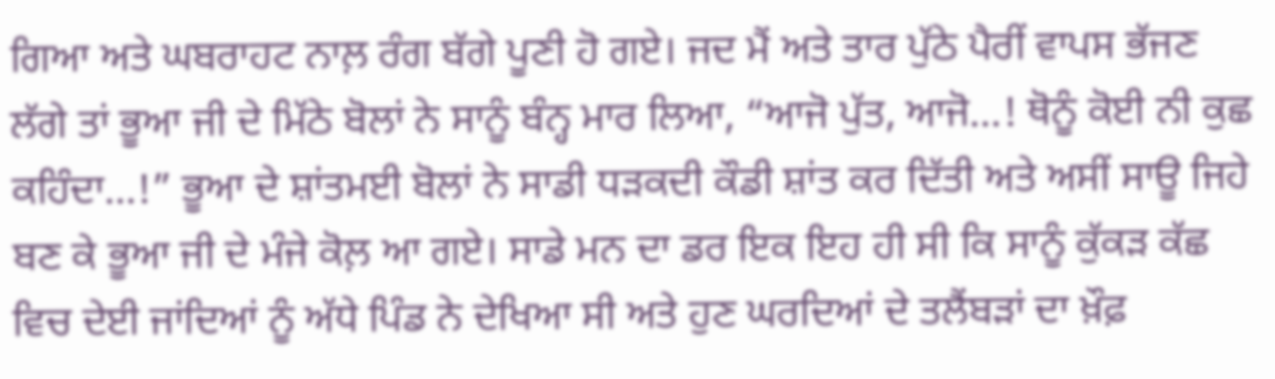ਗਿਆ ਅਤੇ ਘਬਰਾਹਟ ਨਾਲ਼ ਰੰਗ ਬੱਗੇ ਪੂਣੀ ਹੋ ਗਏ। ਜਦ ਮੈਂ ਅਤੇ ਤਾਰ ਪੁੱਠੇ ਪੈਰੀਂ ਵਾਪਸ ਭੱਜਣ ਲੱਗੇ ਤਾਂ ਭੂਆ ਜੀ ਦੇ ਮਿੱਠੇ ਬੋਲਾਂ ਨੇ ਸਾਨੂੰ ਬੰਨ੍ਹ ਮਾਰ ਲਿਆ, “ਆਜੋ ਪੁੱਤ, ਆਜੋ…! ਥੋਨੂੰ ਕੋਈ ਨੀ ਕੁਛ ਕਹਿੰਦਾ…!” ਭੂਆ ਦੇ ਸ਼ਾਂਤਮਈ ਬੋਲਾਂ ਨੇ ਸਾਡੀ ਧੜਕਦੀ ਕੌਡੀ ਸ਼ਾਂਤ ਕਰ ਦਿੱਤੀ ਅਤੇ ਅਸੀਂ ਸਾਊ ਜਿਹੇ ਬਣ ਕੇ ਭੂਆ ਜੀ ਦੇ ਮੰਜੇ ਕੋਲ਼ ਆ ਗਏ। ਸਾਡੇ ਮਨ ਦਾ ਡਰ ਇਕ ਇਹ ਹੀ ਸੀ ਕਿ ਸਾਨੂੰ ਕੁੱਕੜ ਕੱਛ ਵਿਚ ਦੇਈ ਜਾਂਦਿਆਂ ਨੂੰ ਅੱਧੇ ਪਿੰਡ ਨੇ ਦੇਖਿਆ ਸੀ ਅਤੇ ਹੁਣ ਘਰਦਿਆਂ ਦੇ ਤਲੈਂਬੜਾਂ ਦਾ ਖ਼ੌਫ਼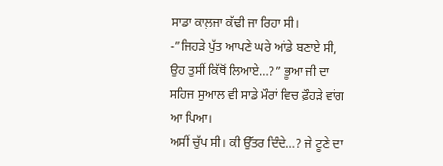ਸਾਡਾ ਕਾਲ਼ਜਾ ਕੱਢੀ ਜਾ ਰਿਹਾ ਸੀ।
-”ਜਿਹੜੇ ਪੁੱਤ ਆਪਣੇ ਘਰੇ ਆਂਡੇ ਬਣਾਏ ਸੀ, ਉਹ ਤੁਸੀਂ ਕਿੱਥੋਂ ਲਿਆਏ…?” ਭੂਆ ਜੀ ਦਾ ਸਹਿਜ ਸੁਆਲ ਵੀ ਸਾਡੇ ਮੌਰਾਂ ਵਿਚ ਫ਼ੌਹੜੇ ਵਾਂਗ ਆ ਪਿਆ।
ਅਸੀਂ ਚੁੱਪ ਸੀ। ਕੀ ਉੱਤਰ ਦਿੰਦੇ…? ਜੇ ਟੂਣੇ ਦਾ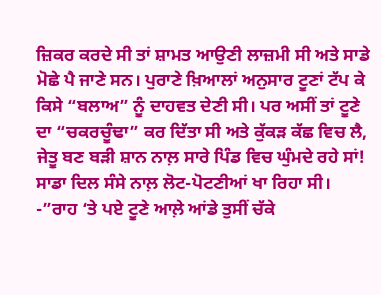ਜ਼ਿਕਰ ਕਰਦੇ ਸੀ ਤਾਂ ਸ਼ਾਮਤ ਆਉਣੀ ਲਾਜ਼ਮੀ ਸੀ ਅਤੇ ਸਾਡੇ ਮੋਛੇ ਪੈ ਜਾਣੇ ਸਨ। ਪੁਰਾਣੇ ਖ਼ਿਆਲਾਂ ਅਨੁਸਾਰ ਟੂਣਾਂ ਟੱਪ ਕੇ ਕਿਸੇ “ਬਲਾਅ” ਨੂੰ ਦਾਹਵਤ ਦੇਣੀ ਸੀ। ਪਰ ਅਸੀਂ ਤਾਂ ਟੂਣੇ ਦਾ “ਚਕਰਚੂੰਢਾ” ਕਰ ਦਿੱਤਾ ਸੀ ਅਤੇ ਕੁੱਕੜ ਕੱਛ ਵਿਚ ਲੈ, ਜੇਤੂ ਬਣ ਬੜੀ ਸ਼ਾਨ ਨਾਲ਼ ਸਾਰੇ ਪਿੰਡ ਵਿਚ ਘੁੰਮਦੇ ਰਹੇ ਸਾਂ! ਸਾਡਾ ਦਿਲ ਸੰਸੇ ਨਾਲ਼ ਲੋਟ-ਪੋਟਣੀਆਂ ਖਾ ਰਿਹਾ ਸੀ।
-”ਰਾਹ ‘ਤੇ ਪਏ ਟੂਣੇ ਆਲ਼ੇ ਆਂਡੇ ਤੁਸੀਂ ਚੱਕੇ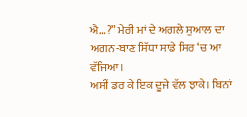ਐ…?” ਮੇਰੀ ਮਾਂ ਦੇ ਅਗਲੇ ਸੁਆਲ ਦਾ ਅਗਨ-ਬਾਣ ਸਿੱਧਾ ਸਾਡੇ ਸਿਰ ‘ਚ ਆ ਵੱਜਿਆ।
ਅਸੀਂ ਡਰ ਕੇ ਇਕ ਦੂਜੇ ਵੱਲ ਝਾਕੇ। ਬਿਨਾਂ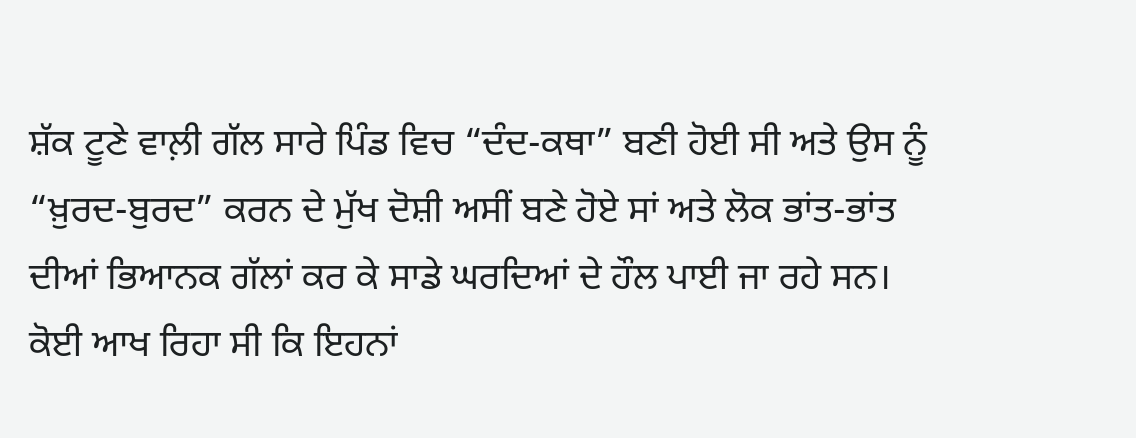ਸ਼ੱਕ ਟੂਣੇ ਵਾਲ਼ੀ ਗੱਲ ਸਾਰੇ ਪਿੰਡ ਵਿਚ “ਦੰਦ-ਕਥਾ” ਬਣੀ ਹੋਈ ਸੀ ਅਤੇ ਉਸ ਨੂੰ “ਖ਼ੁਰਦ-ਬੁਰਦ” ਕਰਨ ਦੇ ਮੁੱਖ ਦੋਸ਼ੀ ਅਸੀਂ ਬਣੇ ਹੋਏ ਸਾਂ ਅਤੇ ਲੋਕ ਭਾਂਤ-ਭਾਂਤ ਦੀਆਂ ਭਿਆਨਕ ਗੱਲਾਂ ਕਰ ਕੇ ਸਾਡੇ ਘਰਦਿਆਂ ਦੇ ਹੌਲ ਪਾਈ ਜਾ ਰਹੇ ਸਨ। ਕੋਈ ਆਖ ਰਿਹਾ ਸੀ ਕਿ ਇਹਨਾਂ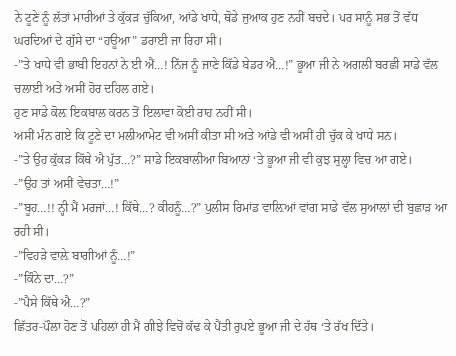ਨੇ ਟੂਣੇ ਨੂੰ ਲੱਤਾਂ ਮਾਰੀਆਂ ਤੇ ਕੁੱਕੜ ਚੁੱਕਿਆ, ਆਂਡੇ ਖਾਧੇ, ਥੋਡੇ ਜੁਆਕ ਹੁਣ ਨਹੀਂ ਬਚਦੇ। ਪਰ ਸਾਨੂੰ ਸਭ ਤੋਂ ਵੱਧ ਘਰਦਿਆਂ ਦੇ ਗੁੱਸੇ ਦਾ “ਹਊਆ” ਡਰਾਈ ਜਾ ਰਿਹਾ ਸੀ।
-”ਤੇ ਖਾਧੇ ਵੀ ਭਾਬੀ ਇਹਨਾਂ ਨੇ ਈ ਐਂ…! ਨਿੱਜ ਨੂੰ ਜਾਣੇ ਕਿੱਡੇ ਬੇਡਰ ਐ…!” ਭੂਆ ਜੀ ਨੇ ਅਗਲੀ ਬਰਛੀ ਸਾਡੇ ਵੱਲ ਚਲਾਈ ਅਤੇ ਅਸੀਂ ਹੋਰ ਦਹਿਲ ਗਏ।
ਹੁਣ ਸਾਡੇ ਕੋਲ਼ ਇਕਬਾਲ ਕਰਨ ਤੋਂ ਇਲਾਵਾ ਕੋਈ ਰਾਹ ਨਹੀਂ ਸੀ।
ਅਸੀਂ ਮੰਨ ਗਏ ਕਿ ਟੂਣੇ ਦਾ ਮਲੀਆਮੇਟ ਵੀ ਅਸੀਂ ਕੀਤਾ ਸੀ ਅਤੇ ਆਂਡੇ ਵੀ ਅਸੀਂ ਹੀ ਚੁੱਕ ਕੇ ਖਾਧੇ ਸਨ।
-”ਤੇ ਉਹ ਕੁੱਕੜ ਕਿੱਥੇ ਐ ਪੁੱਤ…?” ਸਾਡੇ ਇਕਬਾਲੀਆ ਬਿਆਨਾਂ ‘ਤੇ ਭੂਆ ਜੀ ਵੀ ਕੁਝ ਸੁਲ੍ਹਾ ਵਿਚ ਆ ਗਏ।
-”ਉਹ ਤਾਂ ਅਸੀਂ ਵੇਚਤਾ…!”
-”ਬੂਹ…!! ਨ੍ਹੀ ਮੈਂ ਮਰਜਾਂ…! ਕਿੱਥੇ…? ਕੀਹਨੂੰ…?” ਪੁਲੀਸ ਰਿਮਾਂਡ ਵਾਲ਼ਿਆਂ ਵਾਂਗ ਸਾਡੇ ਵੱਲ ਸੁਆਲਾਂ ਦੀ ਬੁਛਾੜ ਆ ਰਹੀ ਸੀ।
-”ਵਿਹੜੇ ਵਾਲ਼ੇ ਬਾਗੀਆਂ ਨੂੰ…!”
-”ਕਿੰਨੇ ਦਾ…?”
-”ਪੈਸੇ ਕਿੱਥੇ ਐ…?”
ਛਿੱਤਰ-ਪੌਲਾ ਹੋਣ ਤੋਂ ਪਹਿਲਾਂ ਹੀ ਮੈਂ ਗੀਝੇ ਵਿਚੋਂ ਕੱਢ ਕੇ ਪੈਂਤੀ ਰੁਪਏ ਭੂਆ ਜੀ ਦੇ ਹੱਥ ‘ਤੇ ਰੱਖ ਦਿੱਤੇ।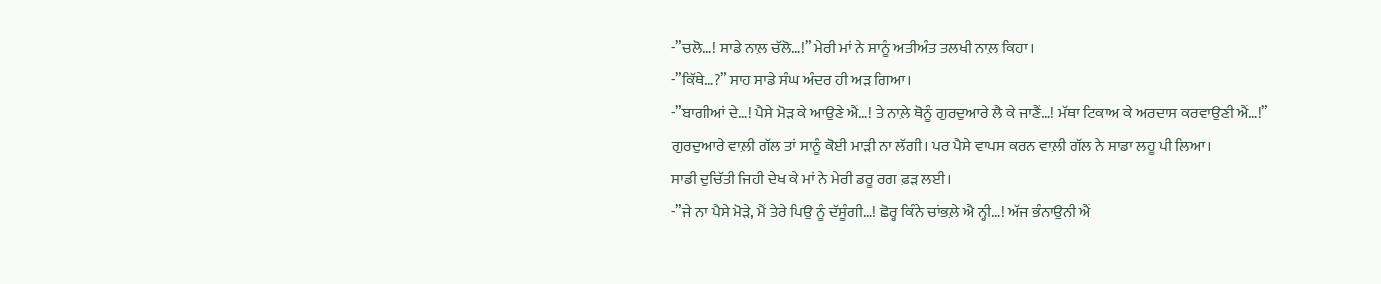-”ਚਲੋ…! ਸਾਡੇ ਨਾਲ਼ ਚੱਲੋ…!” ਮੇਰੀ ਮਾਂ ਨੇ ਸਾਨੂੰ ਅਤੀਅੰਤ ਤਲਖੀ ਨਾਲ਼ ਕਿਹਾ।
-”ਕਿੱਥੇ…?” ਸਾਹ ਸਾਡੇ ਸੰਘ ਅੰਦਰ ਹੀ ਅੜ ਗਿਆ।
-”ਬਾਗੀਆਂ ਦੇ…! ਪੈਸੇ ਮੋੜ ਕੇ ਆਉਣੇ ਐਂ…! ਤੇ ਨਾਲ਼ੇ ਥੋਨੂੰ ਗੁਰਦੁਆਰੇ ਲੈ ਕੇ ਜਾਣੈਂ…! ਮੱਥਾ ਟਿਕਾਅ ਕੇ ਅਰਦਾਸ ਕਰਵਾਉਣੀ ਐਂ…!”
ਗੁਰਦੁਆਰੇ ਵਾਲ਼ੀ ਗੱਲ ਤਾਂ ਸਾਨੂੰ ਕੋਈ ਮਾੜੀ ਨਾ ਲੱਗੀ। ਪਰ ਪੈਸੇ ਵਾਪਸ ਕਰਨ ਵਾਲ਼ੀ ਗੱਲ ਨੇ ਸਾਡਾ ਲਹੂ ਪੀ ਲਿਆ।
ਸਾਡੀ ਦੁਚਿੱਤੀ ਜਿਹੀ ਦੇਖ ਕੇ ਮਾਂ ਨੇ ਮੇਰੀ ਡਰੂ ਰਗ ਫ਼ੜ ਲਈ।
-”ਜੇ ਨਾ ਪੈਸੇ ਮੋੜੇ, ਮੈਂ ਤੇਰੇ ਪਿਉ ਨੂੰ ਦੱਸੂੰਗੀ…! ਛੋਰ੍ਹ ਕਿੰਨੇ ਚਾਂਭਲ਼ੇ ਐ ਨ੍ਹੀ…! ਅੱਜ ਭੰਨਾਉਨੀ ਐਂ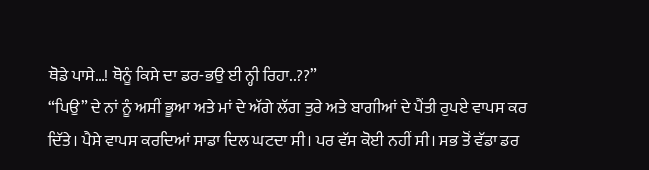ਥੋਡੇ ਪਾਸੇ…! ਥੋਨੂੰ ਕਿਸੇ ਦਾ ਡਰ-ਭਉ ਈ ਨ੍ਹੀ ਰਿਹਾ..??”
“ਪਿਉ” ਦੇ ਨਾਂ ਨੂੰ ਅਸੀਂ ਭੂਆ ਅਤੇ ਮਾਂ ਦੇ ਅੱਗੇ ਲੱਗ ਤੁਰੇ ਅਤੇ ਬਾਗੀਆਂ ਦੇ ਪੈਂਤੀ ਰੁਪਏ ਵਾਪਸ ਕਰ ਦਿੱਤੇ। ਪੈਸੇ ਵਾਪਸ ਕਰਦਿਆਂ ਸਾਡਾ ਦਿਲ ਘਟਦਾ ਸੀ। ਪਰ ਵੱਸ ਕੋਈ ਨਹੀਂ ਸੀ। ਸਭ ਤੋਂ ਵੱਡਾ ਡਰ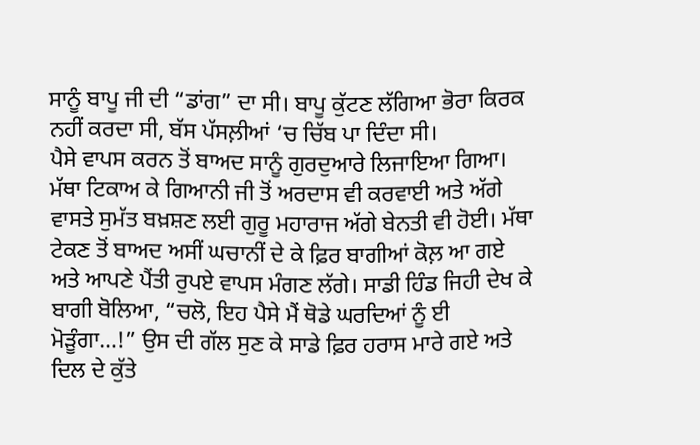ਸਾਨੂੰ ਬਾਪੂ ਜੀ ਦੀ “ਡਾਂਗ” ਦਾ ਸੀ। ਬਾਪੂ ਕੁੱਟਣ ਲੱਗਿਆ ਭੋਰਾ ਕਿਰਕ ਨਹੀਂ ਕਰਦਾ ਸੀ, ਬੱਸ ਪੱਸਲ਼ੀਆਂ ‘ਚ ਚਿੱਬ ਪਾ ਦਿੰਦਾ ਸੀ।
ਪੈਸੇ ਵਾਪਸ ਕਰਨ ਤੋਂ ਬਾਅਦ ਸਾਨੂੰ ਗੁਰਦੁਆਰੇ ਲਿਜਾਇਆ ਗਿਆ। ਮੱਥਾ ਟਿਕਾਅ ਕੇ ਗਿਆਨੀ ਜੀ ਤੋਂ ਅਰਦਾਸ ਵੀ ਕਰਵਾਈ ਅਤੇ ਅੱਗੇ ਵਾਸਤੇ ਸੁਮੱਤ ਬਖ਼ਸ਼ਣ ਲਈ ਗੁਰੂ ਮਹਾਰਾਜ ਅੱਗੇ ਬੇਨਤੀ ਵੀ ਹੋਈ। ਮੱਥਾ ਟੇਕਣ ਤੋਂ ਬਾਅਦ ਅਸੀਂ ਘਚਾਨੀਂ ਦੇ ਕੇ ਫ਼ਿਰ ਬਾਗੀਆਂ ਕੋਲ਼ ਆ ਗਏ ਅਤੇ ਆਪਣੇ ਪੈਂਤੀ ਰੁਪਏ ਵਾਪਸ ਮੰਗਣ ਲੱਗੇ। ਸਾਡੀ ਹਿੰਡ ਜਿਹੀ ਦੇਖ ਕੇ ਬਾਗੀ ਬੋਲਿਆ, “ਚਲੋ, ਇਹ ਪੈਸੇ ਮੈਂ ਥੋਡੇ ਘਰਦਿਆਂ ਨੂੰ ਈ ਮੋੜੂੰਗਾ…!” ਉਸ ਦੀ ਗੱਲ ਸੁਣ ਕੇ ਸਾਡੇ ਫ਼ਿਰ ਹਰਾਸ ਮਾਰੇ ਗਏ ਅਤੇ ਦਿਲ ਦੇ ਕੁੱਤੇ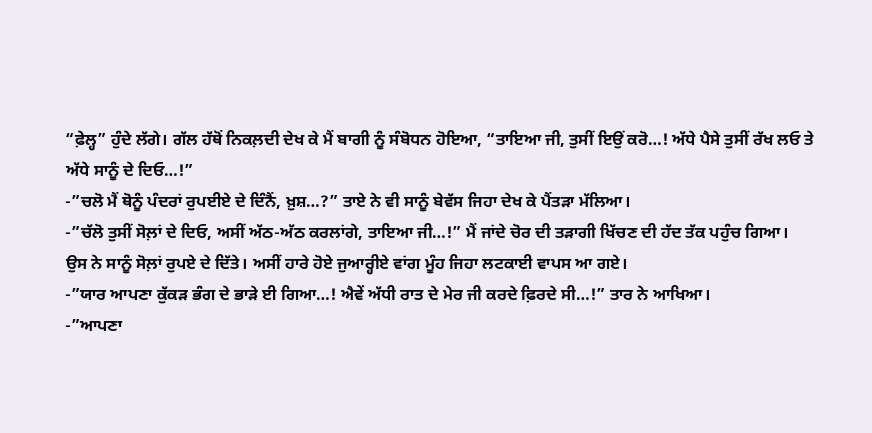“ਫ਼ੇਲ੍ਹ” ਹੁੰਦੇ ਲੱਗੇ। ਗੱਲ ਹੱਥੋਂ ਨਿਕਲ਼ਦੀ ਦੇਖ ਕੇ ਮੈਂ ਬਾਗੀ ਨੂੰ ਸੰਬੋਧਨ ਹੋਇਆ, “ਤਾਇਆ ਜੀ, ਤੁਸੀਂ ਇਉਂ ਕਰੋ…! ਅੱਧੇ ਪੈਸੇ ਤੁਸੀਂ ਰੱਖ ਲਓ ਤੇ ਅੱਧੇ ਸਾਨੂੰ ਦੇ ਦਿਓ…!”
-”ਚਲੋ ਮੈਂ ਥੋਨੂੰ ਪੰਦਰਾਂ ਰੁਪਈਏ ਦੇ ਦਿੰਨੈਂ, ਖ਼ੁਸ਼…?” ਤਾਏ ਨੇ ਵੀ ਸਾਨੂੰ ਬੇਵੱਸ ਜਿਹਾ ਦੇਖ ਕੇ ਪੈਂਤੜਾ ਮੱਲਿਆ।
-”ਚੱਲੋ ਤੁਸੀਂ ਸੋਲ਼ਾਂ ਦੇ ਦਿਓ, ਅਸੀਂ ਅੱਠ-ਅੱਠ ਕਰਲਾਂਗੇ, ਤਾਇਆ ਜੀ…!” ਮੈਂ ਜਾਂਦੇ ਚੋਰ ਦੀ ਤੜਾਗੀ ਖਿੱਚਣ ਦੀ ਹੱਦ ਤੱਕ ਪਹੁੰਚ ਗਿਆ।
ਉਸ ਨੇ ਸਾਨੂੰ ਸੋਲ਼ਾਂ ਰੁਪਏ ਦੇ ਦਿੱਤੇ। ਅਸੀਂ ਹਾਰੇ ਹੋਏ ਜੁਆਰ੍ਹੀਏ ਵਾਂਗ ਮੂੰਹ ਜਿਹਾ ਲਟਕਾਈ ਵਾਪਸ ਆ ਗਏ।
-”ਯਾਰ ਆਪਣਾ ਕੁੱਕੜ ਭੰਗ ਦੇ ਭਾੜੇ ਈ ਗਿਆ…! ਐਵੇਂ ਅੱਧੀ ਰਾਤ ਦੇ ਮੇਰ ਜੀ ਕਰਦੇ ਫ਼ਿਰਦੇ ਸੀ…!” ਤਾਰ ਨੇ ਆਖਿਆ।
-”ਆਪਣਾ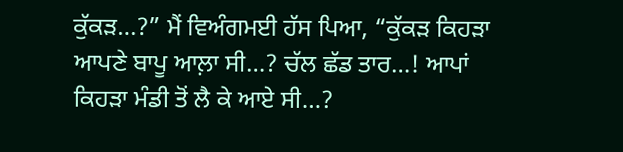ਕੁੱਕੜ…?” ਮੈਂ ਵਿਅੰਗਮਈ ਹੱਸ ਪਿਆ, “ਕੁੱਕੜ ਕਿਹੜਾ ਆਪਣੇ ਬਾਪੂ ਆਲ਼ਾ ਸੀ…? ਚੱਲ ਛੱਡ ਤਾਰ…! ਆਪਾਂ ਕਿਹੜਾ ਮੰਡੀ ਤੋਂ ਲੈ ਕੇ ਆਏ ਸੀ…?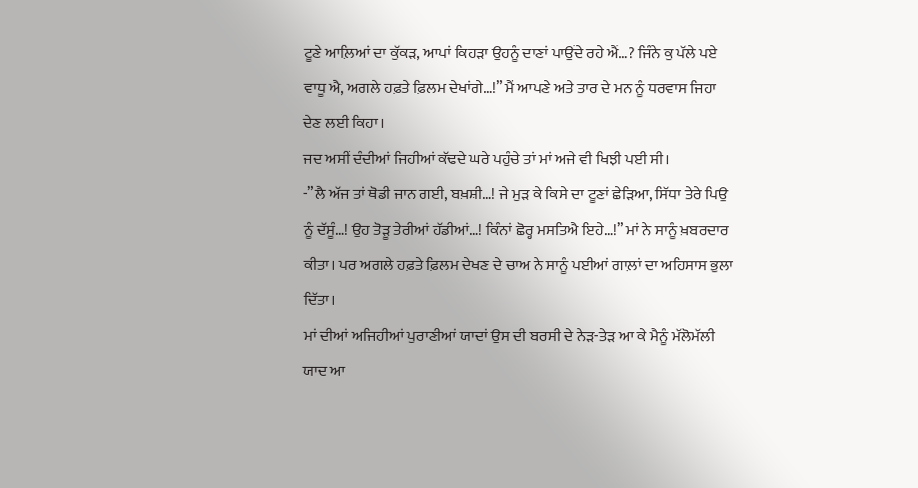ਟੂਣੇ ਆਲ਼ਿਆਂ ਦਾ ਕੁੱਕੜ, ਆਪਾਂ ਕਿਹੜਾ ਉਹਨੂੰ ਦਾਣਾਂ ਪਾਉਂਦੇ ਰਹੇ ਐਂ…? ਜਿੰਨੇ ਕੁ ਪੱਲੇ ਪਏ ਵਾਧੂ ਐ, ਅਗਲੇ ਹਫ਼ਤੇ ਫ਼ਿਲਮ ਦੇਖਾਂਗੇ…!” ਮੈਂ ਆਪਣੇ ਅਤੇ ਤਾਰ ਦੇ ਮਨ ਨੂੰ ਧਰਵਾਸ ਜਿਹਾ ਦੇਣ ਲਈ ਕਿਹਾ।
ਜਦ ਅਸੀਂ ਦੰਦੀਆਂ ਜਿਹੀਆਂ ਕੱਢਦੇ ਘਰੇ ਪਹੁੰਚੇ ਤਾਂ ਮਾਂ ਅਜੇ ਵੀ ਖਿਝੀ ਪਈ ਸੀ।
-”ਲੈ ਅੱਜ ਤਾਂ ਥੋਡੀ ਜਾਨ ਗਈ, ਬਖ਼ਸ਼ੀ…! ਜੇ ਮੁੜ ਕੇ ਕਿਸੇ ਦਾ ਟੂਣਾਂ ਛੇੜਿਆ, ਸਿੱਧਾ ਤੇਰੇ ਪਿਉ ਨੂੰ ਦੱਸੂੰ…! ਉਹ ਤੋੜੂ ਤੇਰੀਆਂ ਹੱਡੀਆਂ…! ਕਿੰਨਾਂ ਛੋਰ੍ਹ ਮਸਤਿਐ ਇਹੇ…!” ਮਾਂ ਨੇ ਸਾਨੂੰ ਖ਼ਬਰਦਾਰ ਕੀਤਾ। ਪਰ ਅਗਲੇ ਹਫ਼ਤੇ ਫ਼ਿਲਮ ਦੇਖਣ ਦੇ ਚਾਅ ਨੇ ਸਾਨੂੰ ਪਈਆਂ ਗਾਲ਼ਾਂ ਦਾ ਅਹਿਸਾਸ ਭੁਲਾ ਦਿੱਤਾ।
ਮਾਂ ਦੀਆਂ ਅਜਿਹੀਆਂ ਪੁਰਾਣੀਆਂ ਯਾਦਾਂ ਉਸ ਦੀ ਬਰਸੀ ਦੇ ਨੇੜ-ਤੇੜ ਆ ਕੇ ਮੈਨੂੰ ਮੱਲੋਮੱਲੀ ਯਾਦ ਆ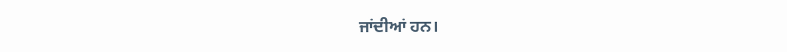ਜਾਂਦੀਆਂ ਹਨ।